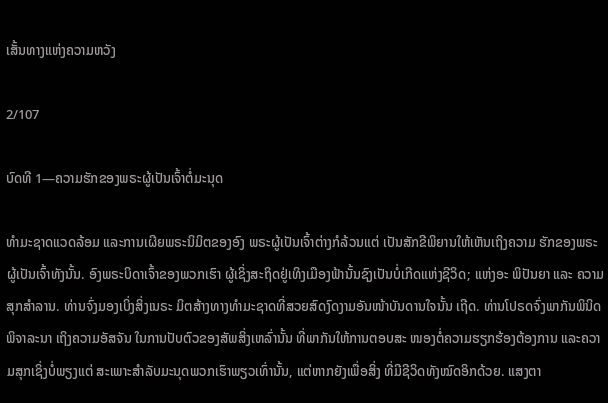ເສັ້ນທາງແຫ່ງຄວາມຫວັງ

2/107

ບົດທີ 1—ຄວາມຮັກຂອງພຣະຜູ້ເປັນເຈົ້າຕໍ່ມະນຸດ

ທຳມະຊາດແວດລ້ອມ ແລະການເຜີຍພຣະນິມິຕຂອງອົງ ພຣະຜູ້ເປັນເຈົ້າຕ່າງກໍລ້ວນແຕ່ ເປັນສັກຂີພິຍານໃຫ້ເຫັນເຖິງຄວາມ ຮັກຂອງພຣະຜູ້ເປັນເຈົ້າທັງນັ້ນ. ອົງພຣະບິດາເຈົ້າຂອງພວກເຮົາ ຜູ້ເຊິ່ງສະຖິດຢູ່ເທິງເມືອງຟ້ານັ້ນຊົງເປັນບໍ່ເກີດແຫ່ງຊີວິດ; ແຫ່ງອະ ພິປັນຍາ ແລະ ຄວາມສຸກສຳລານ. ທ່ານຈົ່ງມອງເບິ່ງສິ່ງເນຣະ ມິຕສ້າງທາງທຳມະຊາດທີ່ສວຍສົດງົດງາມອັນໜ້າບັນດານໃຈນັ້ນ ເຖີດ. ທ່ານໂປຣດຈົ່ງພາກັນພິນິດພິຈາລະນາ ເຖິງຄວາມອັສຈັນ ໃນການປັບຕົວຂອງສັພສິ່ງເຫລົ່ານັ້ນ ທີ່ພາກັນໃຫ້ການຕອບສະ ໜອງຕໍ່ຄວາມຮຽກຮ້ອງຕ້ອງການ ແລະຄວາມສຸກເຊິ່ງບໍ່ພຽງແຕ່ ສະເພາະສຳລັບມະນຸດພວກເຮົາພຽວເທົ່ານັ້ນ, ແຕ່ຫາກຍັງເພື່ອສິ່ງ ທີ່ມີຊີວິດທັງໝົດອິກດ້ວຍ. ແສງຕາ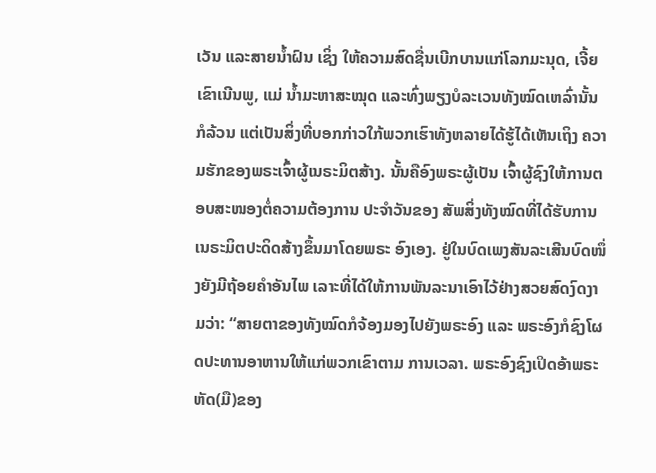ເວັນ ແລະສາຍນ້ຳຝົນ ເຊິ່ງ ໃຫ້ຄວາມສົດຊື່ນເບີກບານແກ່ໂລກມະນຸດ, ເຈີ້ຍເຂົາເນີນພູ, ແມ່ ນ້ຳມະຫາສະໝຸດ ແລະທົ່ງພຽງບໍລະເວນທັງໝົດເຫລົ່ານັ້ນ ກໍລ້ວນ ແຕ່ເປັນສິ່ງທີ່ບອກກ່າວໃກ້ພວກເຮົາທັງຫລາຍໄດ້ຮູ້ໄດ້ເຫັນເຖິງ ຄວາມຮັກຂອງພຣະເຈົ້າຜູ້ເນຣະມິຕສ້າງ. ນັ້ນຄືອົງພຣະຜູ້ເປັນ ເຈົ້າຜູ້ຊົງໃຫ້ການຕອບສະໜອງຕໍ່ຄວາມຕ້ອງການ ປະຈຳວັນຂອງ ສັພສິ່ງທັງໝົດທີ່ໄດ້ຮັບການເນຣະມິຕປະດິດສ້າງຂຶ້ນມາໂດຍພຣະ ອົງເອງ. ຢູ່ໃນບົດເພງສັນລະເສີນບົດໜຶ່ງຍັງມີຖ້ອຍຄຳອັນໄພ ເລາະທີ່ໄດ້ໃຫ້ການພັນລະນາເອົາໄວ້ຢ່າງສວຍສົດງົດງາມວ່າ: “ສາຍຕາຂອງທັງໝົດກໍຈ້ອງມອງໄປຍັງພຣະອົງ ແລະ ພຣະອົງກໍຊົງໂຜດປະທານອາຫານໃຫ້ແກ່ພວກເຂົາຕາມ ການເວລາ. ພຣະອົງຊົງເປິດອ້າພຣະຫັດ(ມື)ຂອງ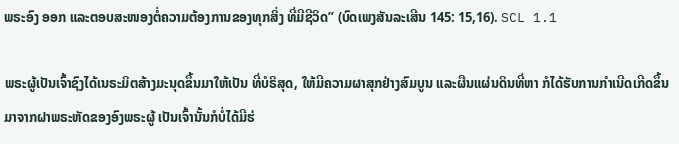ພຣະອົງ ອອກ ແລະຕອບສະໜອງຕໍ່ຄວາມຕ້ອງການຂອງທຸກສິ່ງ ທີ່ມີຊີວິດ” (ບົດເພງສັນລະເສີນ 145: 15,16). SCL 1.1

ພຣະຜູ້ເປັນເຈົ້າຊົງໄດ້ເນຣະມິຕສ້າງມະນຸດຂຶ້ນມາໃຫ້ເປັນ ທີ່ບໍຣິສຸດ, ໃຫ້ມີຄວາມຜາສຸກຢ່າງສົມບູນ ແລະຜືນແຜ່ນດິນທີ່ຫາ ກໍໄດ້ຮັບການກຳເນີດເກີດຂຶ້ນມາຈາກຝາພຣະຫັດຂອງອົງພຣະຜູ້ ເປັນເຈົ້ານັ້ນກໍບໍ່ໄດ້ມີຮ່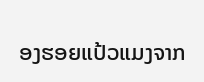ອງຮອຍແປ້ວແມງຈາກ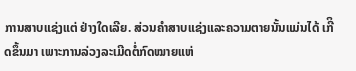ການສາບແຊ່ງແຕ່ ຢ່າງໃດເລີຍ. ສ່ວນຄຳສາບແຊ່ງແລະຄວາມຕາຍນັ້ນແມ່ນໄດ້ ເກີິດຂຶ້ນມາ ເພາະການລ່ວງລະເມີດຕໍ່ກົດໝາຍແຫ່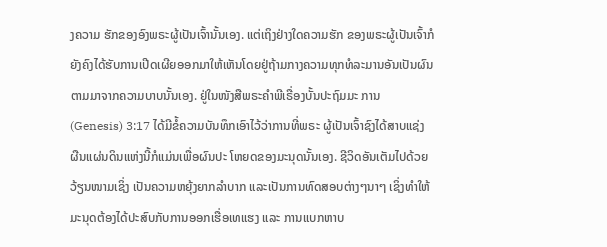ງຄວາມ ຮັກຂອງອົງພຣະຜູ້ເປັນເຈົ້ານັ້ນເອງ. ແຕ່ເຖິງຢ່າງໃດຄວາມຮັກ ຂອງພຣະຜູ້ເປັນເຈົ້າກໍຍັງຄົງໄດ້ຮັບການເປີດເຜີຍອອກມາໃຫ້ເຫັນໂດຍຢູ່ຖ້າມກາງຄວາມທຸກທໍລະມານອັນເປັນຜົນຕາມມາຈາກຄວາມບາບນັ້ນເອງ. ຢູ່ໃນໜັງສືພຣະຄຳພີເຣື່ອງບັ້ນປະຖົມມະ ການ (Genesis) 3:17 ໄດ້ມີຂໍ້ຄວາມບັນທຶກເອົາໄວ້ວ່າການທີ່ພຣະ ຜູ້ເປັນເຈົ້າຊົງໄດ້ສາບແຊ່ງ ຜືນແຜ່ນດິນແຫ່ງນີ້ກໍແມ່ນເພື່ອຜົນປະ ໂຫຍດຂອງມະນຸດນັ້ນເອງ. ຊີວິດອັນເຕັມໄປດ້ວຍວ້ຽນໜາມເຊິ່ງ ເປັນຄວາມຫຍຸ້ງຍາກລຳບາກ ແລະເປັນການທົດສອບຕ່າງໆນາໆ ເຊິ່ງທຳໃຫ້ມະນຸດຕ້ອງໄດ້ປະສົບກັບການອອກເຮື່ອເທແຮງ ແລະ ການແບກຫາບ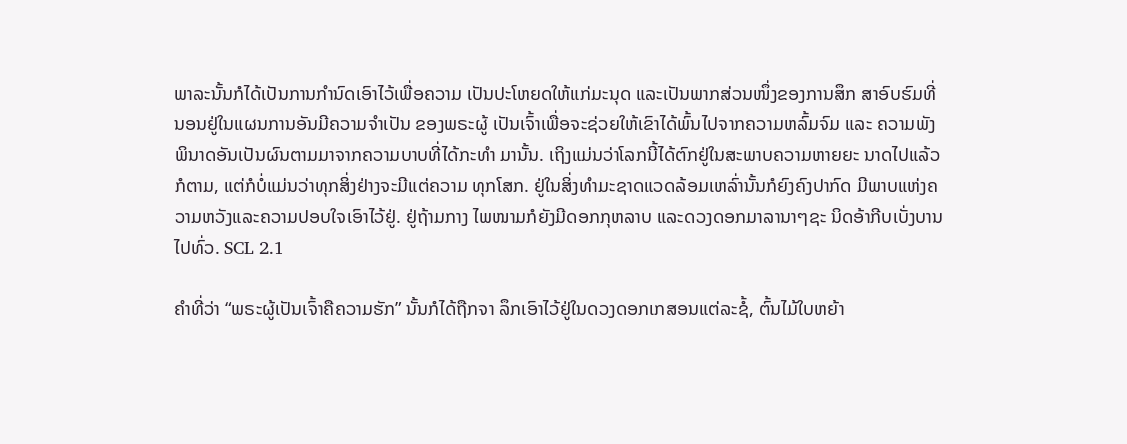ພາລະນັ້ນກໍໄດ້ເປັນການກຳນົດເອົາໄວ້ເພື່ອຄວາມ ເປັນປະໂຫຍດໃຫ້ແກ່ມະນຸດ ແລະເປັນພາກສ່ວນໜຶ່ງຂອງການສຶກ ສາອົບຮົມທີ່ນອນຢູ່ໃນແຜນການອັນມີຄວາມຈຳເປັນ ຂອງພຣະຜູ້ ເປັນເຈົ້າເພື່ອຈະຊ່ວຍໃຫ້ເຂົາໄດ້ພົ້ນໄປຈາກຄວາມຫລົ້ມຈົມ ແລະ ຄວາມພັງພິນາດອັນເປັນຜົນຕາມມາຈາກຄວາມບາບທີ່ໄດ້ກະທຳ ມານັ້ນ. ເຖິງແມ່ນວ່າໂລກນີ້ໄດ້ຕົກຢູ່ໃນສະພາບຄວາມຫາຍຍະ ນາດໄປແລ້ວກໍຕາມ, ແຕ່ກໍບໍ່ແມ່ນວ່າທຸກສິ່ງຢ່າງຈະມີແຕ່ຄວາມ ທຸກໂສກ. ຢູ່ໃນສິ່ງທຳມະຊາດແວດລ້ອມເຫລົ່ານັ້ນກໍຍົງຄົງປາກົດ ມີພາບແຫ່ງຄວາມຫວັງແລະຄວາມປອບໃຈເອົາໄວ້ຢູ່. ຢູ່ຖ້າມກາງ ໄພໜາມກໍຍັງມີດອກກຸຫລາບ ແລະດວງດອກມາລານາໆຊະ ນິດອ້າກີບເບັ່ງບານໄປທົ່ວ. SCL 2.1

ຄຳທີ່ວ່າ “ພຣະຜູ້ເປັນເຈົ້າຄືຄວາມຮັກ” ນັ້ນກໍໄດ້ຖືກຈາ ລຶກເອົາໄວ້ຢູ່ໃນດວງດອກເກສອນແຕ່ລະຊໍ້, ຕົ້ນໄມ້ໃບຫຍ້າ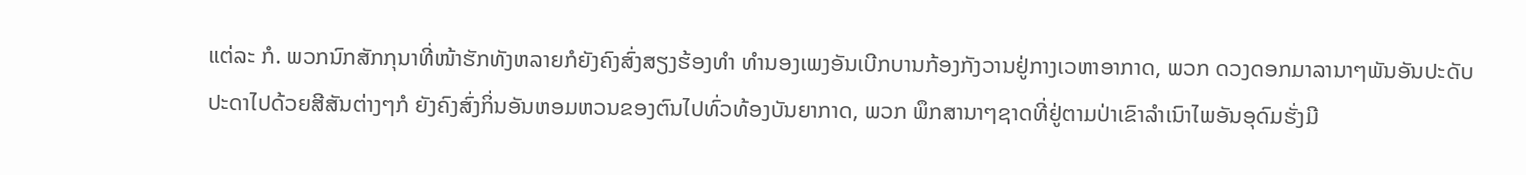ແຕ່ລະ ກໍ. ພວກນົກສັກກຸນາທີ່ໜ້າຮັກທັງຫລາຍກໍຍັງຄົງສົ່ງສຽງຮ້ອງທຳ ທຳນອງເພງອັນເບີກບານກ້ອງກັງວານຢູ່ກາງເວຫາອາກາດ, ພວກ ດວງດອກມາລານາໆພັນອັນປະດັບປະດາໄປດ້ວຍສີສັນຕ່າງໆກໍ ຍັງຄົງສົ່ງກິ່ນອັນຫອມຫວນຂອງຕົນໄປທົ່ວທ້ອງບັນຍາກາດ, ພວກ ພຶກສານາໆຊາດທີ່ຢູ່ຕາມປ່າເຂົາລຳເນົາໄພອັນອຸດົມຮັ່ງມີ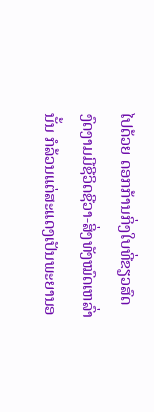ໄປດ້ວຍ ດອກກ້ານກິ່ງໃບທີ່ຂຽວສົດງົດງາມມີຊີວິດຊີວາ-ສິ່ງທັງໝົດເຫລົ່າ ນັ້ນ ກໍລ້ວນແຕ່ສະແດງເປັນພະຍານອ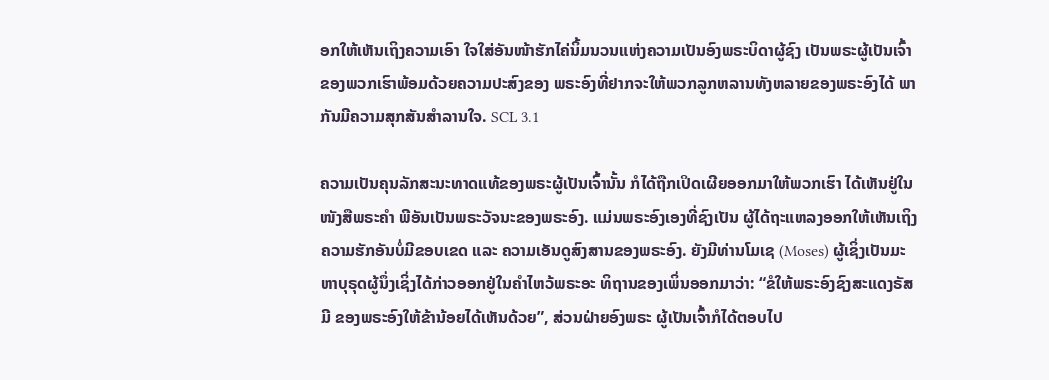ອກໃຫ້ເຫັນເຖິງຄວາມເອົາ ໃຈໃສ່ອັນໜ້າຮັກໄຄ່ນິ້ມນວນແຫ່ງຄວາມເປັນອົງພຣະບິດາຜູ້ຊົງ ເປັນພຣະຜູ້ເປັນເຈົ້າ ຂອງພວກເຮົາພ້ອມດ້ວຍຄວາມປະສົງຂອງ ພຣະອົງທີ່ຢາກຈະໃຫ້ພວກລູກຫລານທັງຫລາຍຂອງພຣະອົງໄດ້ ພາກັນມີຄວາມສຸກສັນສຳລານໃຈ. SCL 3.1

ຄວາມເປັນຄຸນລັກສະນະທາດແທ້ຂອງພຣະຜູ້ເປັນເຈົ້ານັ້ນ ກໍໄດ້ຖືກເປິດເຜີຍອອກມາໃຫ້ພວກເຮົາ ໄດ້ເຫັນຢູ່ໃນໜັງສືພຣະຄຳ ພີອັນເປັນພຣະວັຈນະຂອງພຣະອົງ. ແມ່ນພຣະອົງເອງທີ່ຊົງເປັນ ຜູ້ໄດ້ຖະແຫລງອອກໃຫ້ເຫັນເຖິງຄວາມຮັກອັນບໍ່ມີຂອບເຂດ ແລະ ຄວາມເອັນດູສົງສານຂອງພຣະອົງ. ຍັງມີທ່ານໂມເຊ (Moses) ຜູ້ເຊິ່ງເປັນມະຫາບຸຣຸດຜູ້ນຶ່ງເຊິ່ງໄດ້ກ່າວອອກຢູ່ໃນຄຳໄຫວ້ພຣະອະ ທິຖານຂອງເພິ່ນອອກມາວ່າ: “ຂໍໃຫ້ພຣະອົງຊົງສະແດງຣັສມີ ຂອງພຣະອົງໃຫ້ຂ້ານ້ອຍໄດ້ເຫັນດ້ວຍ”, ສ່ວນຝ່າຍອົງພຣະ ຜູ້ເປັນເຈົ້າກໍໄດ້ຕອບໄປ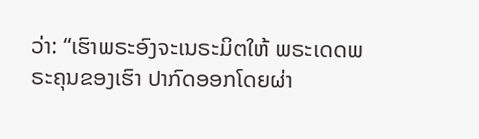ວ່າ: “ເຮົາພຣະອົງຈະເນຣະມິຕໃຫ້ ພຣະເດດພຣະຄຸນຂອງເຮົາ ປາກົດອອກໂດຍຜ່າ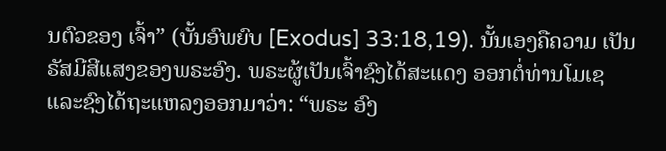ນຕົວຂອງ ເຈົ້າ” (ບັ້ນອົພຍົບ [Exodus] 33:18,19). ນັ້ນເອງຄືຄວາມ ເປັນຣັສມີສີແສງຂອງພຣະອົງ. ພຣະຜູ້ເປັນເຈົ້າຊົງໄດ້ສະແດງ ອອກຕໍ່ທ່ານໂມເຊ ແລະຊົງໄດ້ຖະແຫລງອອກມາວ່າ: “ພຣະ ອົງ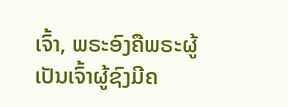ເຈົ້າ, ພຣະອົງຄືພຣະຜູ້ເປັນເຈົ້າຜູ້ຊົງມີຄ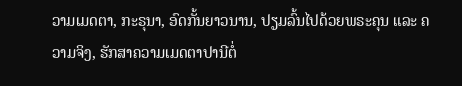ວາມເມດຕາ, ກະຣຸນາ, ອົດກັ້ນຍາວນານ, ປຽມລົ້ນໄປດ້ວຍພຣະຄຸນ ແລະ ຄວາມຈິງ, ຮັກສາຄວາມເມດຕາປານີຕໍ່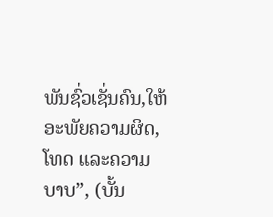ພັນຊົ່ວເຊັ່ນຄົນ,ໃຫ້ ອະພັຍຄວາມຜິດ, ໂທດ ແລະຄວາມບາບ”, (ບັ້ນ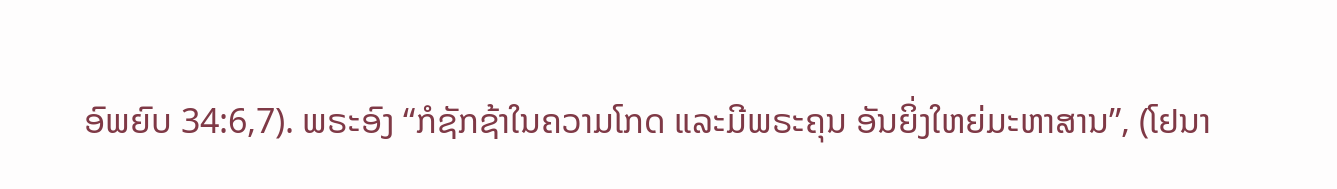ອົພຍົບ 34:6,7). ພຣະອົງ “ກໍຊັກຊ້າໃນຄວາມໂກດ ແລະມີພຣະຄຸນ ອັນຍິ່ງໃຫຍ່ມະຫາສານ”, (ໂຢນາ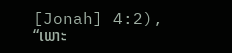[Jonah] 4:2), “ເພາະ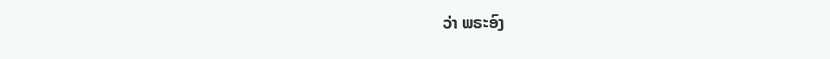ວ່າ ພຣະອົງ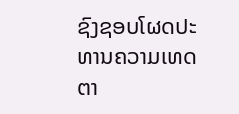ຊົງຊອບໂຜດປະທານຄວາມເທດຕາ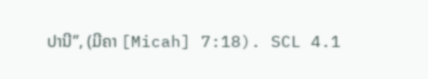ປານີ”, (ມີຄາ [Micah] 7:18). SCL 4.1